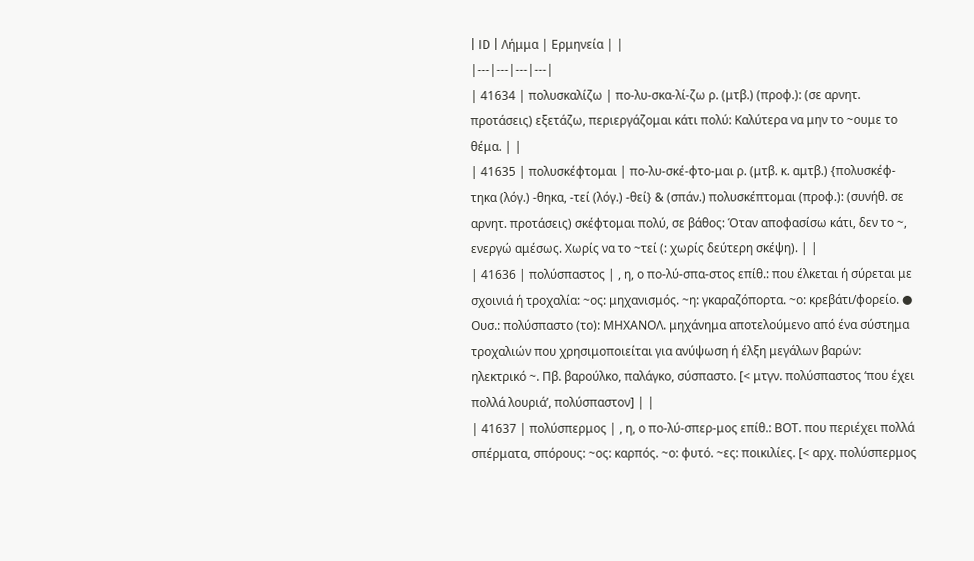| ID | Λήμμα | Ερμηνεία | |
|---|---|---|---|
| 41634 | πολυσκαλίζω | πο-λυ-σκα-λί-ζω ρ. (μτβ.) (προφ.): (σε αρνητ. προτάσεις) εξετάζω, περιεργάζομαι κάτι πολύ: Καλύτερα να μην το ~ουμε το θέμα. | |
| 41635 | πολυσκέφτομαι | πο-λυ-σκέ-φτο-μαι ρ. (μτβ. κ. αμτβ.) {πολυσκέφ-τηκα (λόγ.) -θηκα, -τεί (λόγ.) -θεί} & (σπάν.) πολυσκέπτομαι (προφ.): (συνήθ. σε αρνητ. προτάσεις) σκέφτομαι πολύ, σε βάθος: Όταν αποφασίσω κάτι, δεν το ~, ενεργώ αμέσως. Χωρίς να το ~τεί (: χωρίς δεύτερη σκέψη). | |
| 41636 | πολύσπαστος | , η, ο πο-λύ-σπα-στος επίθ.: που έλκεται ή σύρεται με σχοινιά ή τροχαλία: ~ος: μηχανισμός. ~η: γκαραζόπορτα. ~ο: κρεβάτι/φορείο. ● Ουσ.: πολύσπαστο (το): ΜΗΧΑΝΟΛ. μηχάνημα αποτελούμενο από ένα σύστημα τροχαλιών που χρησιμοποιείται για ανύψωση ή έλξη μεγάλων βαρών: ηλεκτρικό ~. Πβ. βαρούλκο, παλάγκο, σύσπαστο. [< μτγν. πολύσπαστος ‘που έχει πολλά λουριά’, πολύσπαστον] | |
| 41637 | πολύσπερμος | , η, ο πο-λύ-σπερ-μος επίθ.: ΒΟΤ. που περιέχει πολλά σπέρματα, σπόρους: ~ος: καρπός. ~ο: φυτό. ~ες: ποικιλίες. [< αρχ. πολύσπερμος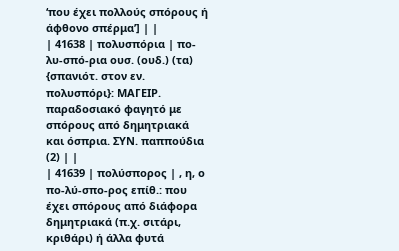‘που έχει πολλούς σπόρους ή άφθονο σπέρμα’] | |
| 41638 | πολυσπόρια | πο-λυ-σπό-ρια ουσ. (ουδ.) (τα) {σπανιότ. στον εν. πολυσπόρι}: ΜΑΓΕΙΡ. παραδοσιακό φαγητό με σπόρους από δημητριακά και όσπρια. ΣΥΝ. παππούδια (2) | |
| 41639 | πολύσπορος | , η, ο πο-λύ-σπο-ρος επίθ.: που έχει σπόρους από διάφορα δημητριακά (π.χ. σιτάρι, κριθάρι) ή άλλα φυτά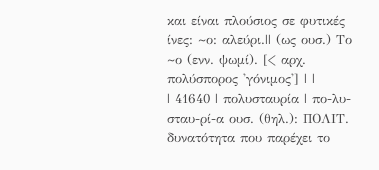και είναι πλούσιος σε φυτικές ίνες: ~ο: αλεύρι.|| (ως ουσ.) Το ~ο (ενν. ψωμί). [< αρχ. πολύσπορος 'γόνιμος'] | |
| 41640 | πολυσταυρία | πο-λυ-σταυ-ρί-α ουσ. (θηλ.): ΠΟΛΙΤ. δυνατότητα που παρέχει το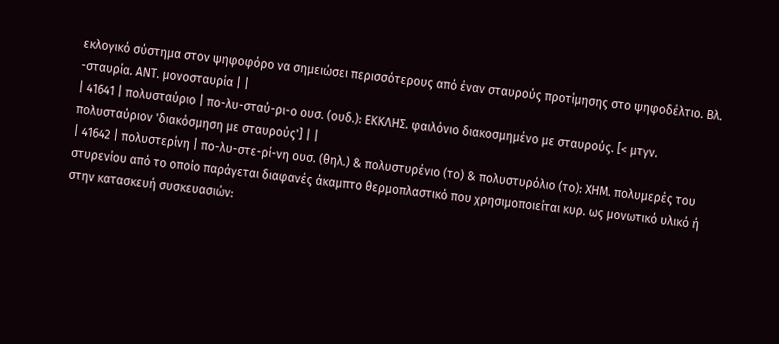εκλογικό σύστημα στον ψηφοφόρο να σημειώσει περισσότερους από έναν σταυρούς προτίμησης στο ψηφοδέλτιο. Βλ. -σταυρία. ΑΝΤ. μονοσταυρία | |
| 41641 | πολυσταύριο | πο-λυ-σταύ-ρι-ο ουσ. (ουδ.): ΕΚΚΛΗΣ. φαιλόνιο διακοσμημένο με σταυρούς. [< μτγν. πολυσταύριον 'διακόσμηση με σταυρούς'] | |
| 41642 | πολυστερίνη | πο-λυ-στε-ρί-νη ουσ. (θηλ.) & πολυστυρένιο (το) & πολυστυρόλιο (το): ΧΗΜ. πολυμερές του στυρενίου από το οποίο παράγεται διαφανές άκαμπτο θερμοπλαστικό που χρησιμοποιείται κυρ. ως μονωτικό υλικό ή στην κατασκευή συσκευασιών: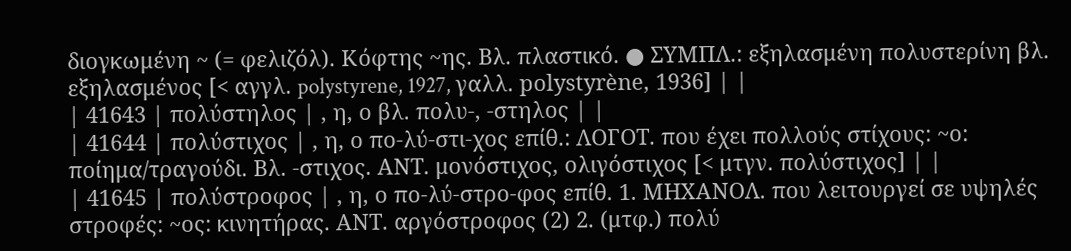διογκωμένη ~ (= φελιζόλ). Κόφτης ~ης. Βλ. πλαστικό. ● ΣΥΜΠΛ.: εξηλασμένη πολυστερίνη βλ. εξηλασμένος [< αγγλ. polystyrene, 1927, γαλλ. polystyrène, 1936] | |
| 41643 | πολύστηλος | , η, ο βλ. πολυ-, -στηλος | |
| 41644 | πολύστιχος | , η, ο πο-λύ-στι-χος επίθ.: ΛΟΓΟΤ. που έχει πολλούς στίχους: ~ο: ποίημα/τραγούδι. Βλ. -στιχος. ΑΝΤ. μονόστιχος, ολιγόστιχος [< μτγν. πολύστιχος] | |
| 41645 | πολύστροφος | , η, ο πο-λύ-στρο-φος επίθ. 1. ΜΗΧΑΝΟΛ. που λειτουργεί σε υψηλές στροφές: ~ος: κινητήρας. ΑΝΤ. αργόστροφος (2) 2. (μτφ.) πολύ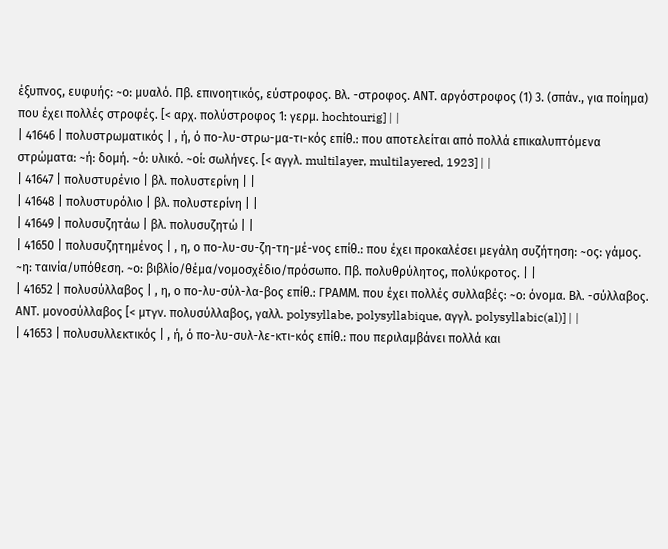έξυπνος, ευφυής: ~ο: μυαλό. Πβ. επινοητικός, εύστροφος. Βλ. -στροφος. ΑΝΤ. αργόστροφος (1) 3. (σπάν., για ποίημα) που έχει πολλές στροφές. [< αρχ. πολύστροφος 1: γερμ. hochtourig] | |
| 41646 | πολυστρωματικός | , ή, ό πο-λυ-στρω-μα-τι-κός επίθ.: που αποτελείται από πολλά επικαλυπτόμενα στρώματα: ~ή: δομή. ~ό: υλικό. ~οί: σωλήνες. [< αγγλ. multilayer, multilayered, 1923] | |
| 41647 | πολυστυρένιο | βλ. πολυστερίνη | |
| 41648 | πολυστυρόλιο | βλ. πολυστερίνη | |
| 41649 | πολυσυζητάω | βλ. πολυσυζητώ | |
| 41650 | πολυσυζητημένος | , η, ο πο-λυ-συ-ζη-τη-μέ-νος επίθ.: που έχει προκαλέσει μεγάλη συζήτηση: ~ος: γάμος. ~η: ταινία/υπόθεση. ~ο: βιβλίο/θέμα/νομοσχέδιο/πρόσωπο. Πβ. πολυθρύλητος, πολύκροτος. | |
| 41652 | πολυσύλλαβος | , η, ο πο-λυ-σύλ-λα-βος επίθ.: ΓΡΑΜΜ. που έχει πολλές συλλαβές: ~ο: όνομα. Βλ. -σύλλαβος. ΑΝΤ. μονοσύλλαβος [< μτγν. πολυσύλλαβος, γαλλ. polysyllabe, polysyllabique, αγγλ. polysyllabic(al)] | |
| 41653 | πολυσυλλεκτικός | , ή, ό πο-λυ-συλ-λε-κτι-κός επίθ.: που περιλαμβάνει πολλά και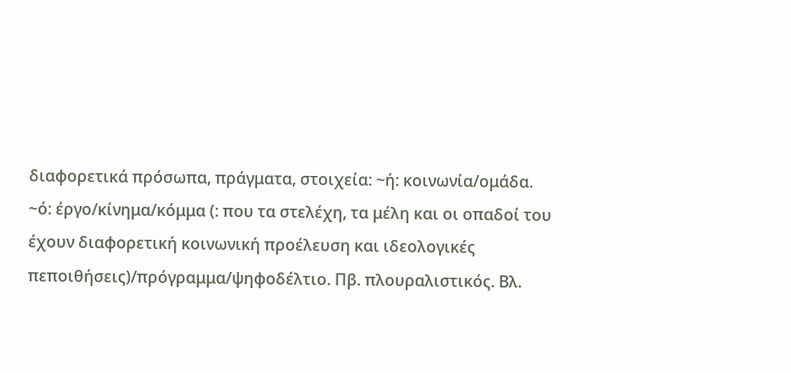διαφορετικά πρόσωπα, πράγματα, στοιχεία: ~ή: κοινωνία/ομάδα. ~ό: έργο/κίνημα/κόμμα (: που τα στελέχη, τα μέλη και οι οπαδοί του έχουν διαφορετική κοινωνική προέλευση και ιδεολογικές πεποιθήσεις)/πρόγραμμα/ψηφοδέλτιο. Πβ. πλουραλιστικός. Βλ.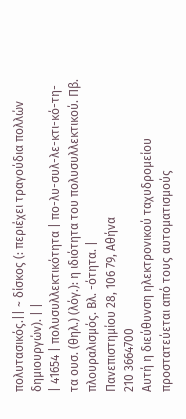πολυτασικός.|| ~ δίσκος (: περιέχει τραγούδια πολλών δημιουργών). | |
| 41654 | πολυσυλλεκτικότητα | πο-λυ-συλ-λε-κτι-κό-τη-τα ουσ. (θηλ.) (λόγ.): η ιδιότητα του πολυσυλλεκτικού. Πβ. πλουραλισμός. Βλ. -ότητα. |
Πανεπιστημίου 28, 106 79, Αθήνα
210 3664700
Αυτή η διεύθυνση ηλεκτρονικού ταχυδρομείου προστατεύεται από τους αυτοματισμούς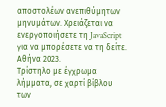αποστολέων ανεπιθύμητων μηνυμάτων. Χρειάζεται να ενεργοποιήσετε τη JavaScript για να μπορέσετε να τη δείτε.
Αθήνα 2023.
Τρίστηλο με έγχρωμα λήμματα, σε χαρτί βίβλου των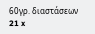60γρ. διαστάσεων 21 x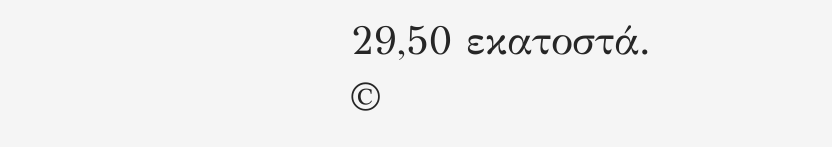29,50 εκατοστά.
©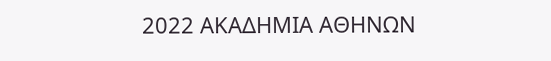2022 ΑΚΑΔΗΜΙΑ ΑΘΗΝΩΝ